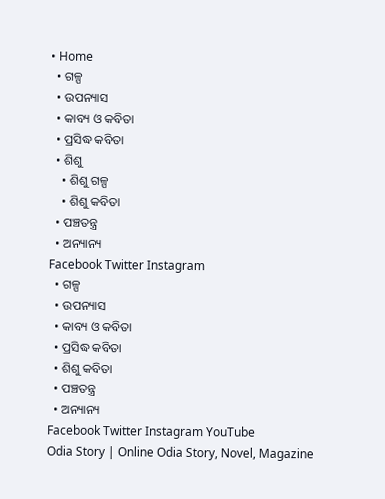• Home
  • ଗଳ୍ପ
  • ଉପନ୍ୟାସ
  • କାବ୍ୟ ଓ କବିତା
  • ପ୍ରସିଦ୍ଧ କବିତା
  • ଶିଶୁ
    • ଶିଶୁ ଗଳ୍ପ
    • ଶିଶୁ କବିତା
  • ପଞ୍ଚତନ୍ତ୍ର
  • ଅନ୍ୟାନ୍ୟ
Facebook Twitter Instagram
  • ଗଳ୍ପ
  • ଉପନ୍ୟାସ
  • କାବ୍ୟ ଓ କବିତା
  • ପ୍ରସିଦ୍ଧ କବିତା
  • ଶିଶୁ କବିତା
  • ପଞ୍ଚତନ୍ତ୍ର
  • ଅନ୍ୟାନ୍ୟ
Facebook Twitter Instagram YouTube
Odia Story | Online Odia Story, Novel, Magazine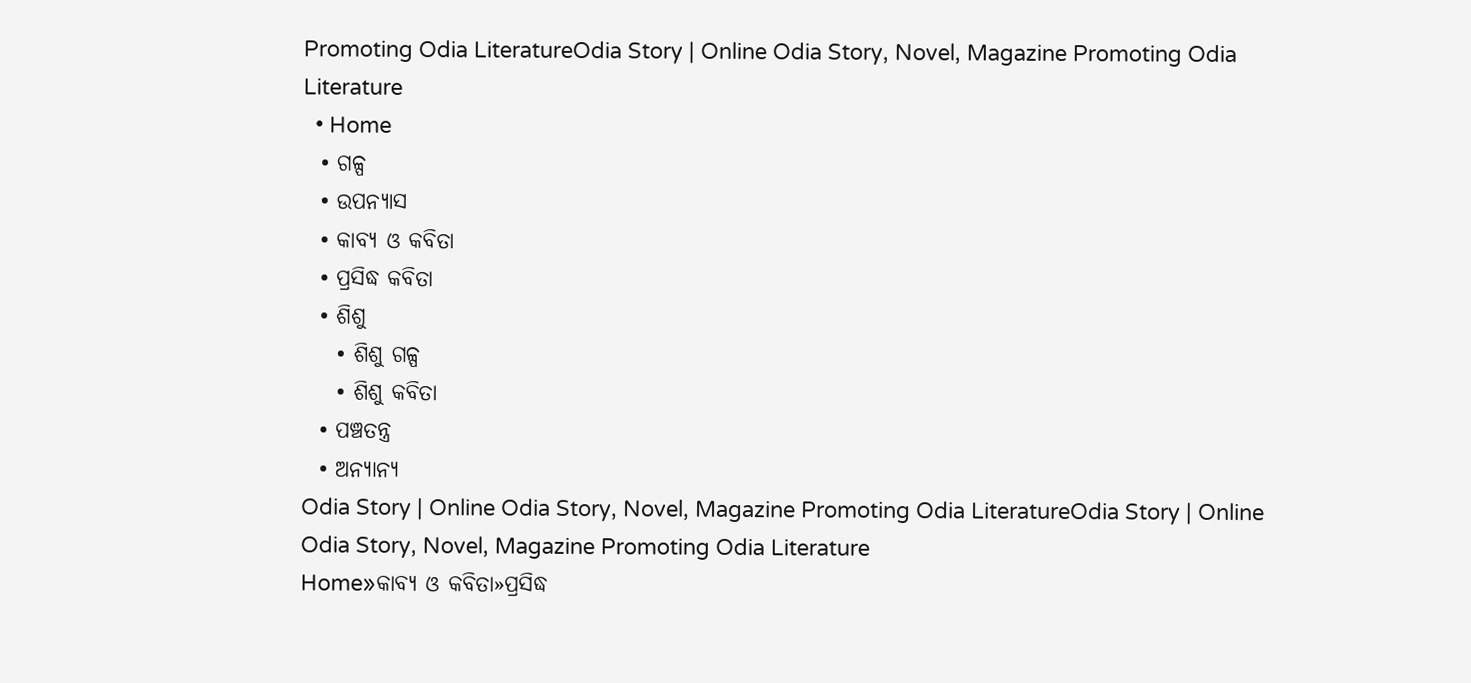Promoting Odia LiteratureOdia Story | Online Odia Story, Novel, Magazine Promoting Odia Literature
  • Home
  • ଗଳ୍ପ
  • ଉପନ୍ୟାସ
  • କାବ୍ୟ ଓ କବିତା
  • ପ୍ରସିଦ୍ଧ କବିତା
  • ଶିଶୁ
    • ଶିଶୁ ଗଳ୍ପ
    • ଶିଶୁ କବିତା
  • ପଞ୍ଚତନ୍ତ୍ର
  • ଅନ୍ୟାନ୍ୟ
Odia Story | Online Odia Story, Novel, Magazine Promoting Odia LiteratureOdia Story | Online Odia Story, Novel, Magazine Promoting Odia Literature
Home»କାବ୍ୟ ଓ କବିତା»ପ୍ରସିଦ୍ଧ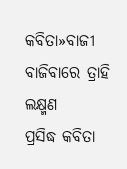କବିତା»ବାଜୀ ବାଜିବାରେ ତ୍ରାହି ଲକ୍ଷ୍ମଣ
ପ୍ରସିଦ୍ଧ କବିତା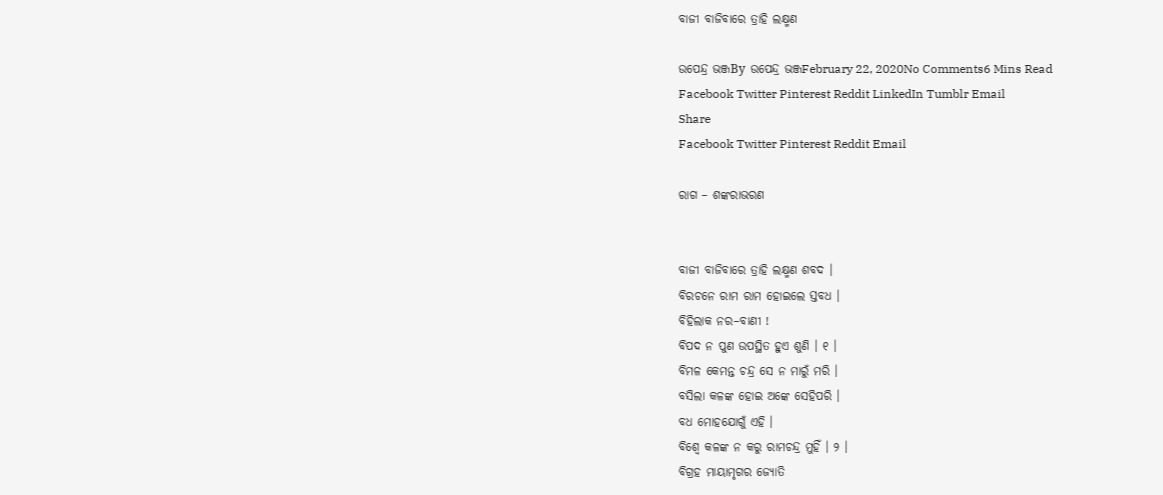ବାଜୀ ବାଜିବାରେ ତ୍ରାହି ଲକ୍ଷ୍ମଣ

ଉପେନ୍ଦ୍ର ଭଞ୍ଜBy ଉପେନ୍ଦ୍ର ଭଞ୍ଜFebruary 22, 2020No Comments6 Mins Read
Facebook Twitter Pinterest Reddit LinkedIn Tumblr Email
Share
Facebook Twitter Pinterest Reddit Email

ରାଗ – ଶଙ୍କରାଭରଣ


ବାଜୀ ବାଜିବାରେ ତ୍ରାହି ଲକ୍ଷ୍ମଣ ଶବଦ ।
ବିରଚନେ ରାମ ରାମ ହୋଇଲେ ସ୍ତବଧ ।
ବିହିଲାକ ନର–ବାଣୀ !
ବିପଦ ନ ପୁଣ ଉପସ୍ଥିତ ହୁଏ ଶୁଣି । ୧ ।
ବିମଳ କେମନ୍ତ ଚନ୍ଦ୍ର ସେ ନ ମାରୁଁ ମରି ।
ବସିଲା କଳଙ୍କ ହୋଇ ଅଙ୍କେ ସେହିପରି ।
ବଧ ମୋହଯୋଗୁଁ ଏହି ।
ବିଶ୍ୱେ କଳଙ୍କ ନ କରୁ ରାମଚନ୍ଦ୍ର ମୁହିଁ । ୨ ।
ବିଗ୍ରହ ମାୟାମୃଗର ଜ୍ୟୋତି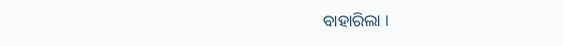ବାହାରିଲା ।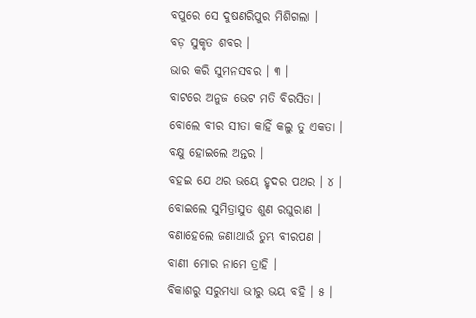ବପୁରେ ସେ ଦୁଷଣରିପୁର ମିଶିଗଲା ।
ବଡ଼ ସୁକୃତ ଶବର ।
ଭାର କରି ସୁମନସବର । ୩ ।
ବାଟରେ ଅନୁଜ ଭେଟ ମତି ବିରସିତା ।
ବୋଲେ ବୀର ସୀତା କାହିଁ କଲୁ ତୁ ଏକତା ।
ବକ୍ଷୁ ହୋଇଲେ ଅନ୍ତର ।
ବହଇ ଯେ ଥର ଭୟେ ହୃଦର ପଥର । ୪ ।
ବୋଇଲେ ସୁମିତ୍ରାସୁତ ଶୁଣ ରଘୁରାଣ ।
ବଣାହେଲେ ଜଣାଥାଉଁ ତୁମ୍ଭ ବୀରପଣ ।
ବାଣୀ ମୋର ନାମେ ତ୍ରାହି ।
ବିକାଶରୁ ସରୁମଧ୍ୟା ଭୀରୁ ଭୟ ବହି । ୫ ।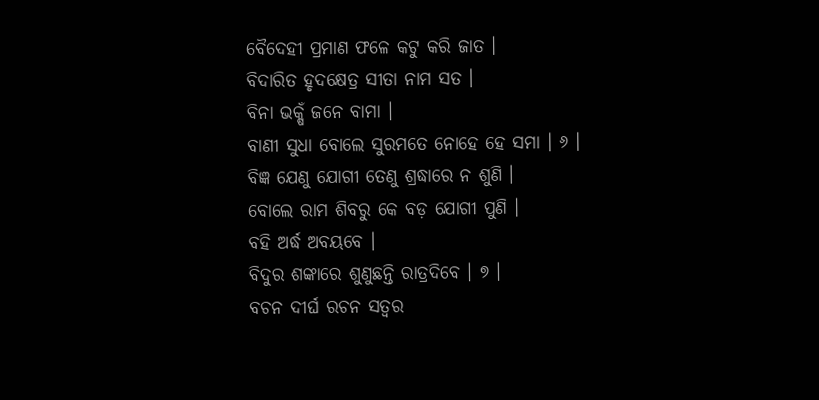ବୈଦେହୀ ପ୍ରମାଣ ଫଳେ କଟୁ କରି ଜାତ ।
ବିଦାରିତ ହୃଦକ୍ଷେତ୍ର ସୀତା ନାମ ସତ ।
ବିନା ଭକ୍ଷଁ ଜନେ ବାମା ।
ବାଣୀ ସୁଧା ବୋଲେ ସୁରମତେ ନୋହେ ହେ ସମା । ୬ ।
ବିଜ୍ଞ ଯେଣୁ ଯୋଗୀ ତେଣୁ ଶ୍ରଦ୍ଧାରେ ନ ଶୁଣି ।
ବୋଲେ ରାମ ଶିବରୁ କେ ବଡ଼ ଯୋଗୀ ପୁଣି ।
ବହି ଅର୍ଦ୍ଧ ଅବୟବେ ।
ବିଦୁର ଶଙ୍କାରେ ଶୁଣୁଛନ୍ତି ରାତ୍ରଦିବେ । ୭ ।
ବଚନ ଦୀର୍ଘ ରଚନ ସତ୍ୱର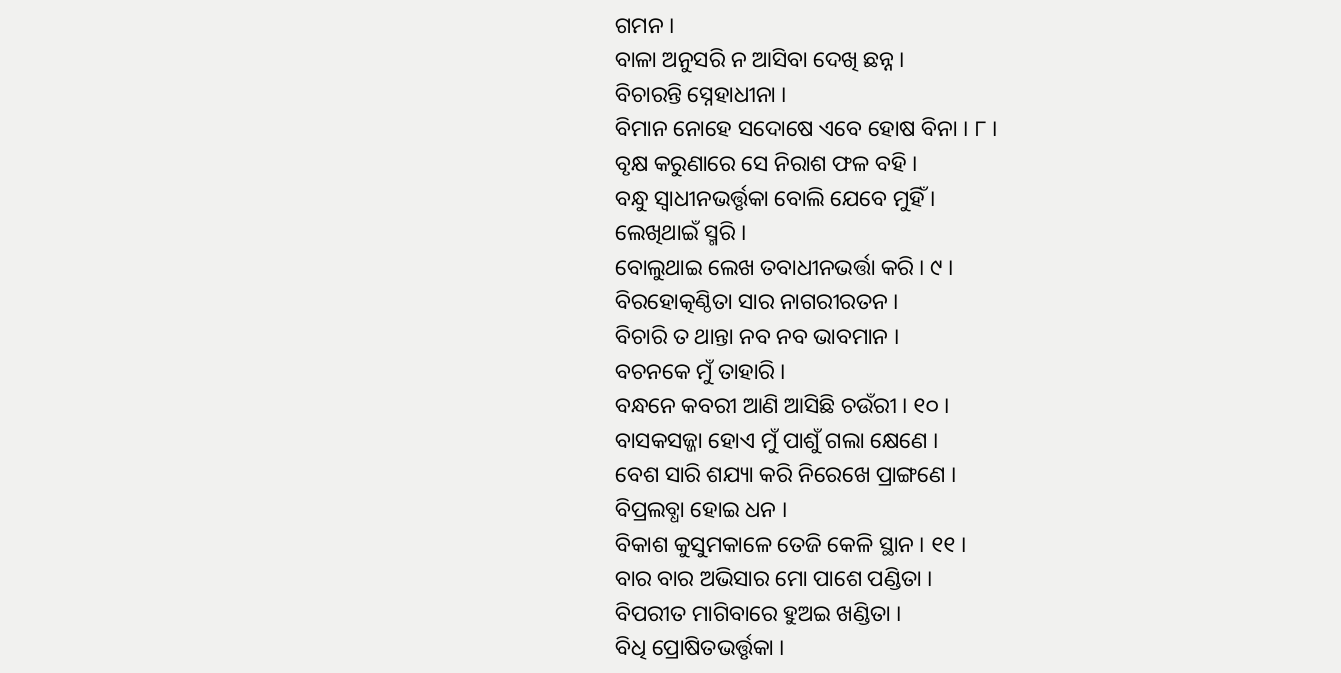ଗମନ ।
ବାଳା ଅନୁସରି ନ ଆସିବା ଦେଖି ଛନ୍ନ ।
ବିଚାରନ୍ତି ସ୍ନେହାଧୀନା ।
ବିମାନ ନୋହେ ସଦୋଷେ ଏବେ ହୋଷ ବିନା । ୮ ।
ବୃକ୍ଷ କରୁଣାରେ ସେ ନିରାଶ ଫଳ ବହି ।
ବନ୍ଧୁ ସ୍ୱାଧୀନଭର୍ତ୍ତୃକା ବୋଲି ଯେବେ ମୁହିଁ ।
ଲେଖିଥାଇଁ ସ୍ମରି ।
ବୋଲୁଥାଇ ଲେଖ ତବାଧୀନଭର୍ତ୍ତା କରି । ୯ ।
ବିରହୋତ୍କଣ୍ଠିତା ସାର ନାଗରୀରତନ ।
ବିଚାରି ତ ଥାନ୍ତା ନବ ନବ ଭାବମାନ ।
ବଚନକେ ମୁଁ ତାହାରି ।
ବନ୍ଧନେ କବରୀ ଆଣି ଆସିଛି ଚଉଁରୀ । ୧୦ ।
ବାସକସଜ୍ଜା ହୋଏ ମୁଁ ପାଶୁଁ ଗଲା କ୍ଷେଣେ ।
ବେଶ ସାରି ଶଯ୍ୟା କରି ନିରେଖେ ପ୍ରାଙ୍ଗଣେ ।
ବିପ୍ରଲବ୍ଧା ହୋଇ ଧନ ।
ବିକାଶ କୁସୁମକାଳେ ତେଜି କେଳି ସ୍ଥାନ । ୧୧ ।
ବାର ବାର ଅଭିସାର ମୋ ପାଶେ ପଣ୍ଡିତା ।
ବିପରୀତ ମାଗିବାରେ ହୁଅଇ ଖଣ୍ଡିତା ।
ବିଧି ପ୍ରୋଷିତଭର୍ତ୍ତୃକା ।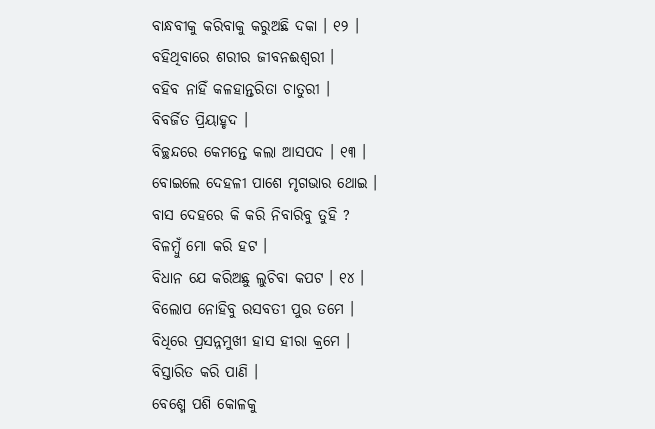ବାନ୍ଧବୀକୁ କରିବାକୁ କରୁଅଛି ଦକା । ୧୨ ।
ବହିଥିବାରେ ଶରୀର ଜୀବନଈଶ୍ୱରୀ ।
ବହିବ ନାହିଁ କଳହାନ୍ତରିତା ଚାତୁରୀ ।
ବିବର୍ଜିତ ପ୍ରିୟାହୃଦ ।
ବିଚ୍ଛନ୍ଦରେ କେମନ୍ତେ କଲା ଆସପଦ । ୧୩ ।
ବୋଇଲେ ଦେହଳୀ ପାଶେ ମୃଗଭାର ଥୋଇ ।
ବାସ ଦେହରେ କି କରି ନିବାରିବୁ ତୁହି ?
ବିଳମ୍ବୁଁ ମୋ କରି ହଟ ।
ବିଧାନ ଯେ କରିଅଛୁ ଲୁଚିବା କପଟ । ୧୪ ।
ବିଲୋପ ନୋହିବୁ ରସବତୀ ପୁର ତମେ ।
ବିଧିରେ ପ୍ରସନ୍ନମୁଖୀ ହାସ ହୀରା କ୍ରମେ ।
ବିସ୍ତାରିତ କରି ପାଣି ।
ବେଶ୍ମେ ପଶି କୋଳକୁ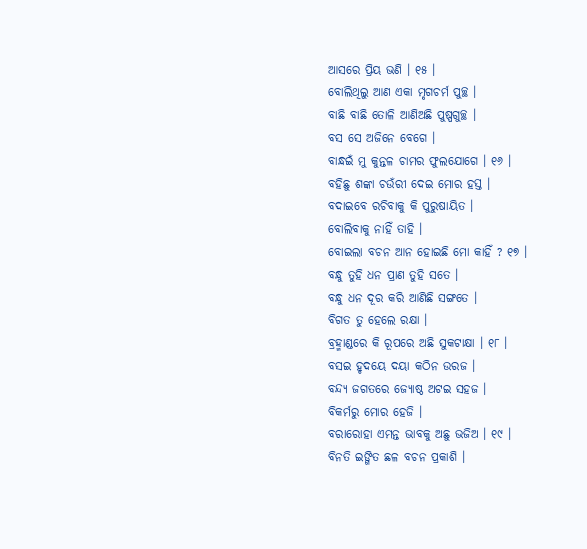ଆସରେ ପ୍ରିୟ ଭଣି । ୧୫ ।
ବୋଲିଥିଲୁ ଆଣ ଏକା ମୃଗଚର୍ମ ପୁଚ୍ଛ ।
ବାଛି ବାଛି ତୋଳି ଆଣିଅଛି ପୁଷ୍ପଗୁଚ୍ଛ ।
ବସ ସେ ଅଜିନେ ବେଗେ ।
ବାନ୍ଧଇଁ ମୁ କୁନ୍ତଳ ଚାମର ଫୁଲଯୋଗେ । ୧୬ ।
ବହିଛୁ ଶଙ୍କା ଚଉଁରୀ ଦେଇ ମୋର ହସ୍ତ ।
ବଦାଇବେ ରଚିବାକୁ କି ପୁରୁଷାୟିତ ।
ବୋଲିବାକୁ ନାହିଁ ତାହି ।
ବୋଇଲା ବଚନ ଆନ ହୋଇଛି ମୋ କାହିଁ ? ୧୭ ।
ବନ୍ଧୁ ତୁହି ଧନ ପ୍ରାଣ ତୁହି ସତେ ।
ବନ୍ଧୁ ଧନ ଦୂର କରି ଆଣିଛି ସଙ୍ଗତେ ।
ବିଗତ ତୁ ହେଲେ ରକ୍ଷା ।
ବ୍ରହ୍ମାଣ୍ଡରେ କି ରୂପରେ ଅଛି ସୁକଟାକ୍ଷା । ୧୮ ।
ବସଇ ହୃଦୟେ ଦୟା କଠିନ ଉରଜ ।
ବନ୍ଦ୍ୟ ଜଗତରେ ଜ୍ୟୋଷ୍ଠ ଅଟଇ ସହଜ ।
ବିକର୍ମରୁ ମୋର ହେଜି ।
ବରାରୋହା ଏମନ୍ତ ଭାବକୁ ଅଛୁ ଭଜିଅ । ୧୯ ।
ବିନତି ଇଙ୍ଗିତ ଛଳ ବଚନ ପ୍ରକାଶି ।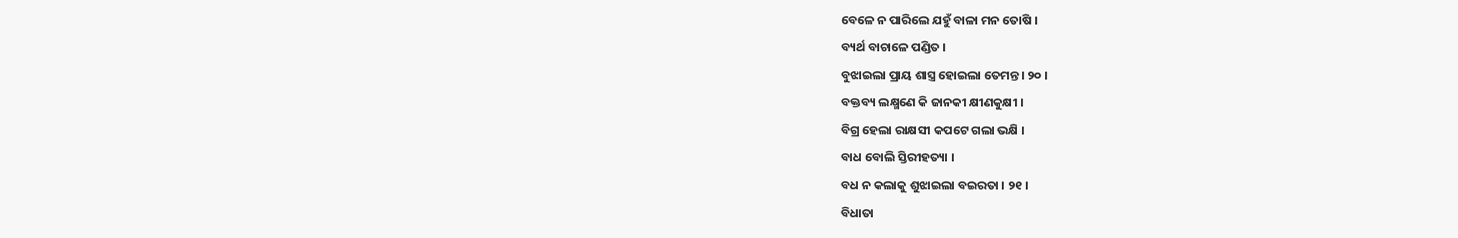ବେଳେ ନ ପାରିଲେ ଯହୁଁ ବାଳା ମନ ତୋଷି ।
ବ୍ୟର୍ଥ ବାଚାଳେ ପଣ୍ଡିତ ।
ବୁଝାଇଲା ପ୍ରାୟ ଶାସ୍ତ୍ର ହୋଇଲା ତେମନ୍ତ । ୨୦ ।
ବକ୍ତବ୍ୟ ଲକ୍ଷ୍ମଣେ କି ଜାନକୀ କ୍ଷୀଣକୁକ୍ଷୀ ।
ବିଗ୍ର ହେଲା ରାକ୍ଷସୀ କପଟେ ଗଲା ଭକ୍ଷି ।
ବାଧ ବୋଲି ସ୍ତିରୀହତ୍ୟା ।
ବଧ ନ କଲାକୁ ଶୁଝାଇଲା ବଇରତା । ୨୧ ।
ବିଧାତା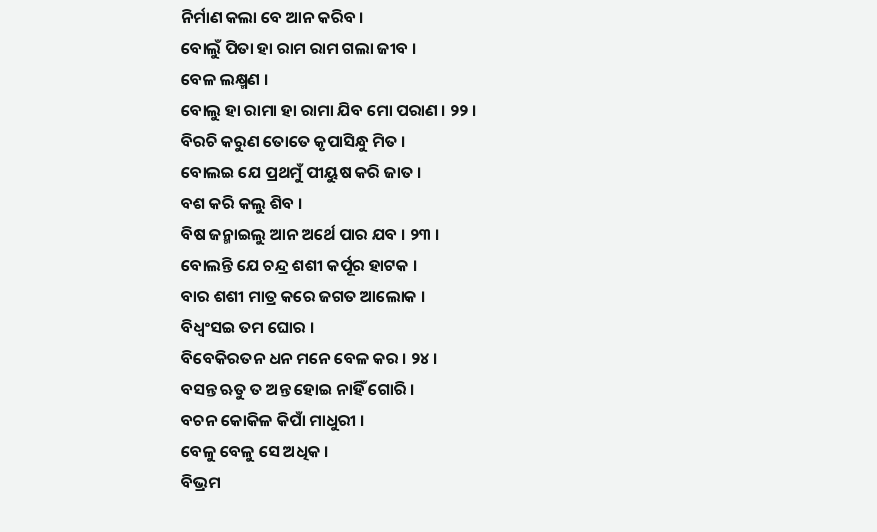ନିର୍ମାଣ କଲା ବେ ଆନ କରିବ ।
ବୋଲୁଁ ପିତା ହା ରାମ ରାମ ଗଲା ଜୀବ ।
ବେଳ ଲକ୍ଷ୍ମଣ ।
ବୋଲୁ ହା ରାମା ହା ରାମା ଯିବ ମୋ ପରାଣ । ୨୨ ।
ବିରଚି କରୁଣ ତୋତେ କୃପାସିନ୍ଧୁ ମିତ ।
ବୋଲଇ ଯେ ପ୍ରଥମୁଁ ପୀୟୁଷ କରି ଜାତ ।
ବଶ କରି କଲୁ ଶିବ ।
ବିଷ ଜନ୍ମାଇଲୁ ଆନ ଅର୍ଥେ ପାର ଯବ । ୨୩ ।
ବୋଲନ୍ତି ଯେ ଚନ୍ଦ୍ର ଶଶୀ କର୍ପୂର ହାଟକ ।
ବାର ଶଶୀ ମାତ୍ର କରେ ଜଗତ ଆଲୋକ ।
ବିଧ୍ୱଂସଇ ତମ ଘୋର ।
ବିବେକିରତନ ଧନ ମନେ ବେଳ କର । ୨୪ ।
ବସନ୍ତ ଋତୁ ତ ଅନ୍ତ ହୋଇ ନାହିଁ ଗୋରି ।
ବଚନ କୋକିଳ କିପାଁ ମାଧୁରୀ ।
ବେଳୁ ବେଳୁ ସେ ଅଧିକ ।
ବିଭ୍ରମ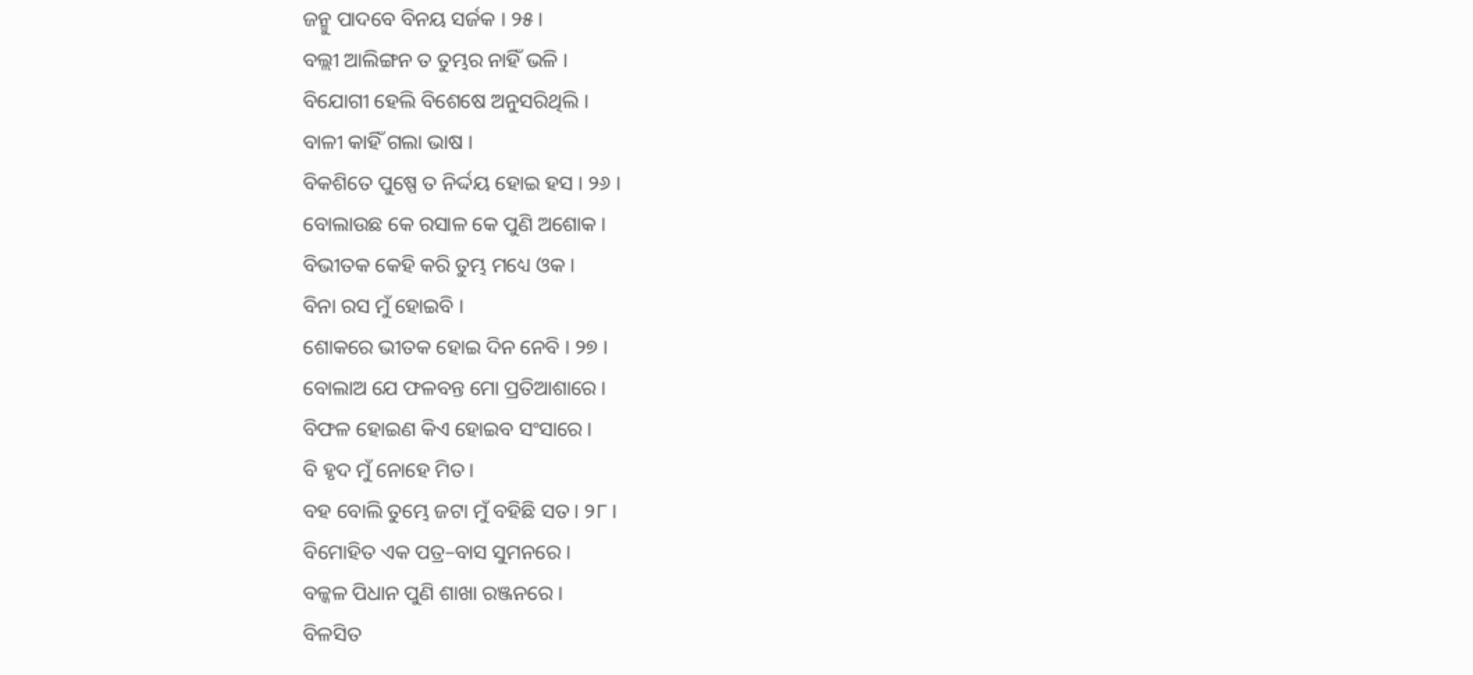ଜନ୍ମୁ ପାଦବେ ବିନୟ ସର୍ଜକ । ୨୫ ।
ବଲ୍ଲୀ ଆଲିଙ୍ଗନ ତ ତୁମ୍ଭର ନାହିଁ ଭଳି ।
ବିଯୋଗୀ ହେଲି ବିଶେଷେ ଅନୁସରିଥିଲି ।
ବାଳୀ କାହିଁ ଗଲା ଭାଷ ।
ବିକଶିତେ ପୁଷ୍ପେ ତ ନିର୍ଦ୍ଦୟ ହୋଇ ହସ । ୨୬ ।
ବୋଲାଉଛ କେ ରସାଳ କେ ପୁଣି ଅଶୋକ ।
ବିଭୀତକ କେହି କରି ତୁମ୍ଭ ମଧ୍ୟେ ଓକ ।
ବିନା ରସ ମୁଁ ହୋଇବି ।
ଶୋକରେ ଭୀତକ ହୋଇ ଦିନ ନେବି । ୨୭ ।
ବୋଲାଅ ଯେ ଫଳବନ୍ତ ମୋ ପ୍ରତିଆଶାରେ ।
ବିଫଳ ହୋଇଣ କିଏ ହୋଇବ ସଂସାରେ ।
ବି ହୃଦ ମୁଁ ନୋହେ ମିତ ।
ବହ ବୋଲି ତୁମ୍ଭେ ଜଟା ମୁଁ ବହିଛି ସତ । ୨୮ ।
ବିମୋହିତ ଏକ ପତ୍ର–ବାସ ସୁମନରେ ।
ବଳ୍କଳ ପିଧାନ ପୁଣି ଶାଖା ରଞ୍ଜନରେ ।
ବିଳସିତ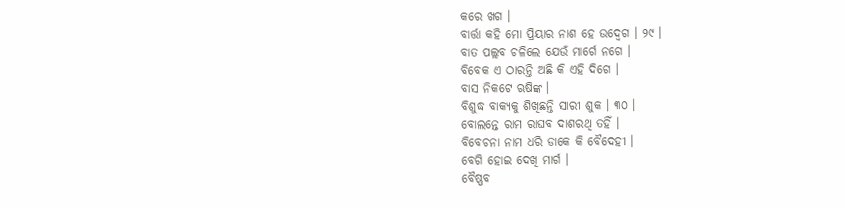କରେ ଖଗ ।
ବାର୍ତ୍ତା କହି ମୋ ପ୍ରିୟାର ନାଶ ହେ ଉଦ୍ବେଗ । ୨୯ ।
ବାତ ପଲ୍ଲବ ଚଳିଲେ ଯେଉଁ ମାର୍ଗେ ନଗେ ।
ବିବେକ ଏ ଠାରନ୍ତି ଅଛି କି ଏହି ଦିଗେ ।
ବାସ ନିକଟେ ଋଷିଙ୍କ ।
ବିଶୁଦ୍ଧ ବାକ୍ୟକୁ ଶିଖିଛନ୍ତି ସାରୀ ଶୁକ । ୩୦ ।
ବୋଲନ୍ତେ ରାମ ରାଘବ ଦାଶରଥି ତହିଁ ।
ବିବେଚନା ନାମ ଧରି ଡାକେ କି ବୈଦେହୀ ।
ବେଗି ହୋଇ ଦେଖି ମାର୍ଗ ।
ବୈଷ୍ଣବ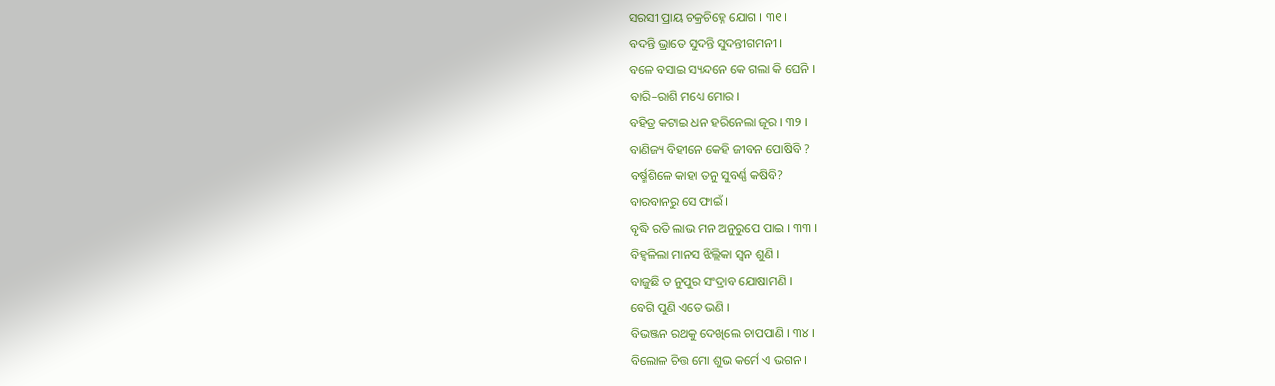ସରସୀ ପ୍ରାୟ ଚକ୍ରଚିହ୍ନେ ଯୋଗ । ୩୧ ।
ବଦନ୍ତି ଭ୍ରାତେ ସୁଦନ୍ତି ସୁଦନ୍ତୀଗମନୀ ।
ବଳେ ବସାଇ ସ୍ୟନ୍ଦନେ କେ ଗଲା କି ଘେନି ।
ବାରି–ରାଶି ମଧ୍ୟେ ମୋର ।
ବହିତ୍ର କଟାଇ ଧନ ହରିନେଲା ଜୂର । ୩୨ ।
ବାଣିଜ୍ୟ ବିହୀନେ କେହି ଜୀବନ ପୋଷିବି ?
ବର୍ଷ୍ମଶିଳେ କାହା ତନୁ ସୁବର୍ଣ୍ଣ କଷିବି?
ବାରବାନରୁ ସେ ଫାଇଁ ।
ବୃଦ୍ଧି ରତି ଲାଭ ମନ ଅନୁରୁପେ ପାଇ । ୩୩ ।
ବିହ୍ୱଳିଲା ମାନସ ଝିଲ୍ଲିକା ସ୍ୱନ ଶୁଣି ।
ବାଜୁଛି ତ ନୁପୁର ସଂଦ୍ରାବ ଯୋଷାମଣି ।
ବେଗି ପୁଣି ଏତେ ଭଣି ।
ବିଭଞ୍ଜନ ରଥକୁ ଦେଖିଲେ ଚାପପାଣି । ୩୪ ।
ବିଲୋଳ ଚିତ୍ତ ମୋ ଶୁଭ କର୍ମେ ଏ ଭଗନ ।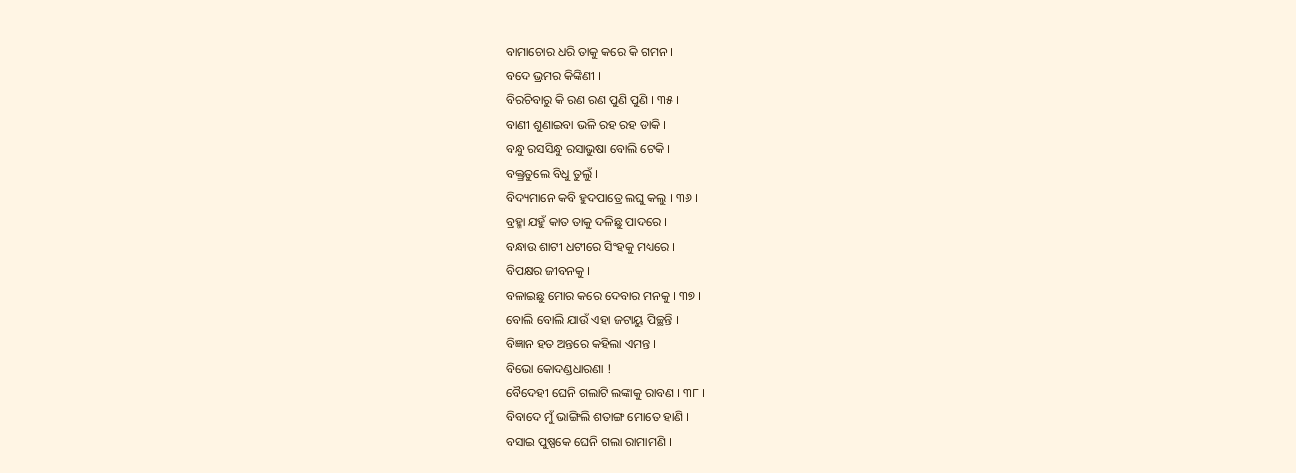ବାମାଚୋର ଧରି ତାକୁ କରେ କି ଗମନ ।
ବଦେ ଭ୍ରମର କିଙ୍କିଣୀ ।
ବିରଚିବାରୁ କି ରଣ ରଣ ପୁଣି ପୁଣି । ୩୫ ।
ବାଣୀ ଶୁଣାଇବା ଭଳି ରହ ରହ ଡାକି ।
ବନ୍ଧୁ ରସସିନ୍ଧୁ ରସାଭୁଷା ବୋଲି ଟେକି ।
ବକ୍ତ୍ରତୁଲେ ବିଧୁ ତୁଲୁଁ ।
ବିଦ୍ୟମାନେ କବି ହୁଦପାତ୍ରେ ଲଘୁ କଲୁ । ୩୬ ।
ବ୍ରହ୍ମା ଯହୁଁ କାତ ତାକୁ ଦଳିଛୁ ପାଦରେ ।
ବନ୍ଧାଉ ଶାଟୀ ଧଟୀରେ ସିଂହକୁ ମଧ୍ୟରେ ।
ବିପକ୍ଷର ଜୀବନକୁ ।
ବଳାଇଛୁ ମୋର କରେ ଦେବାର ମନକୁ । ୩୭ ।
ବୋଲି ବୋଲି ଯାଉଁ ଏହା ଜଟାୟୁ ପିଚ୍ଛନ୍ତି ।
ବିଜ୍ଞାନ ହତ ଅନ୍ତରେ କହିଲା ଏମନ୍ତ ।
ବିଭୋ କୋଦଣ୍ଡଧାରଣା !
ବୈଦେହୀ ଘେନି ଗଲାଟି ଲଙ୍କାକୁ ରାବଣ । ୩୮ ।
ବିବାଦେ ମୁଁ ଭାଙ୍ଗିଲି ଶତାଙ୍ଗ ମୋତେ ହାଣି ।
ବସାଇ ପୁଷ୍ପକେ ଘେନି ଗଲା ରାମାମଣି ।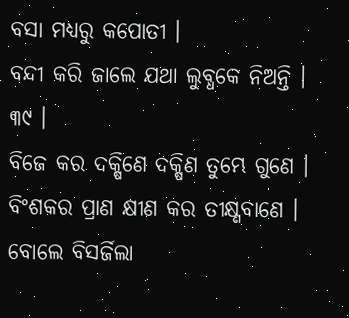ବସା ମଧ୍ୟରୁ କପୋତୀ ।
ବନ୍ଦୀ କରି ଜାଲେ ଯଥା ଲୁବ୍ଧକେ ନିଅନ୍ତି । ୩୯ ।
ବିଜେ କର ଦକ୍ଷିଣେ ଦକ୍ଷିଣ ତୁମ୍ଭେ ଗୁଣେ ।
ବିଂଶକର ପ୍ରାଣ କ୍ଷୀଣ କର ତୀକ୍ଷ୍ଣବାଣେ ।
ବୋଲେ ବିସର୍ଜିଲା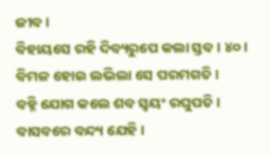ଜୀବ ।
ବିହାୟସେ ରହି ଦିବ୍ୟରୁପେ କଲା ସ୍ତବ । ୪୦ ।
ବିମଳ ହୋଇ ଲଭିଲା ସେ ପରମଗତି ।
ବହ୍ନି ଯୋଗ କଲେ ଶବ ସ୍ୱୟଂ ରଘୁପତି ।
ବାସବରେ ବନ୍ଦ୍ୟ ଯେହି ।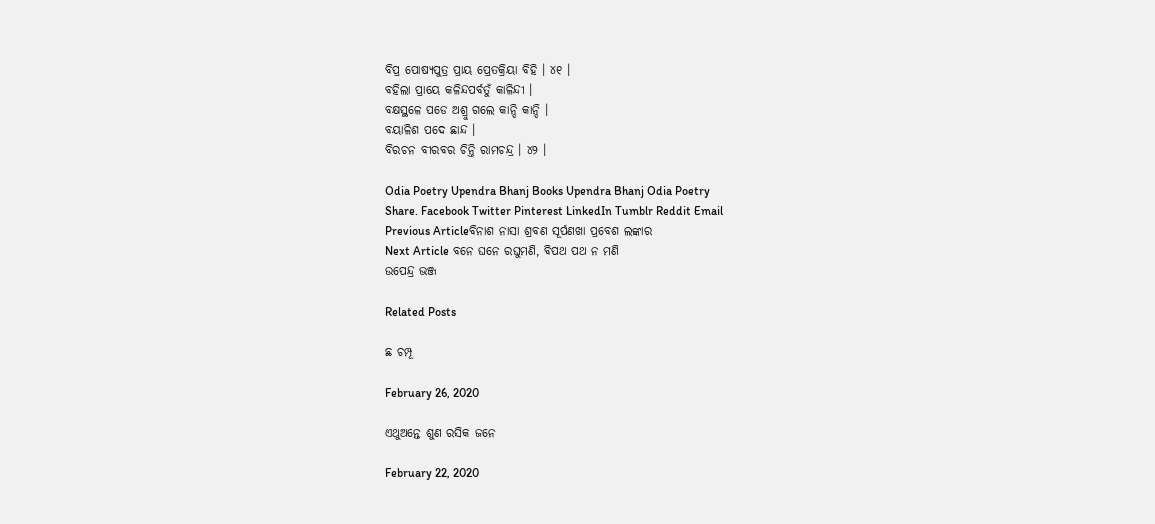ବିପ୍ର ପୋଷ୍ୟପୁତ୍ର ପ୍ରାୟ ପ୍ରେତକ୍ରିୟା ବିହି । ୪୧ ।
ବହିଲା ପ୍ରାୟେ କଳିନ୍ଦପର୍ବତୁଁ କାଳିନ୍ଦୀ ।
ବକ୍ଷସ୍ଥଳେ ପଡେ ଅଶ୍ରୁ ଗଲେ କାନ୍ଦି କାନ୍ଦି ।
ବୟାଳିଶ ପଦେ ଛାନ୍ଦ ।
ବିରଚନ ବୀରବର ଚିନ୍ତି ରାମଚନ୍ଦ୍ର । ୪୨ ।

Odia Poetry Upendra Bhanj Books Upendra Bhanj Odia Poetry
Share. Facebook Twitter Pinterest LinkedIn Tumblr Reddit Email
Previous Articleବିନାଶ ନାସା ଶ୍ରବଣ ସୂର୍ପଣଖା ପ୍ରବେଶ ଲଙ୍କାର
Next Article ବନେ ଘନେ ରଘୁମଣି, ବିପଥ ପଥ ନ ମଣି
ଉପେନ୍ଦ୍ର ଭଞ୍ଜ

Related Posts

ଛ ଚମ୍ପୂ

February 26, 2020

ଏଥୁଅନ୍ତେ ଶୁଣ ରସିକ ଜନେ

February 22, 2020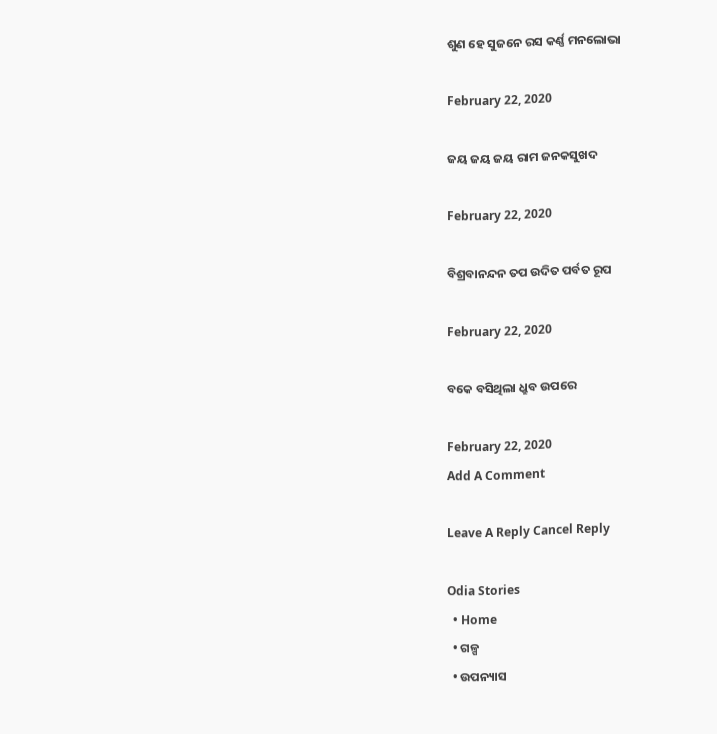ଶୁଣ ହେ ସୁଜନେ ରସ କର୍ଣ୍ଣ ମନଲୋଭା

February 22, 2020

ଜୟ ଜୟ ଜୟ ରାମ ଜନକସୁଖଦ

February 22, 2020

ବିଶ୍ରବାନନ୍ଦନ ତପ ଉଦିତ ପର୍ବତ ରୂପ

February 22, 2020

ବକେ ବସିଥିଲା ଧ୍ରୁବ ଉପରେ

February 22, 2020
Add A Comment

Leave A Reply Cancel Reply

Odia Stories
  • Home
  • ଗଳ୍ପ
  • ଉପନ୍ୟାସ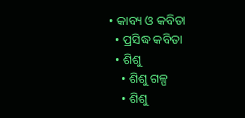• କାବ୍ୟ ଓ କବିତା
  • ପ୍ରସିଦ୍ଧ କବିତା
  • ଶିଶୁ
    • ଶିଶୁ ଗଳ୍ପ
    • ଶିଶୁ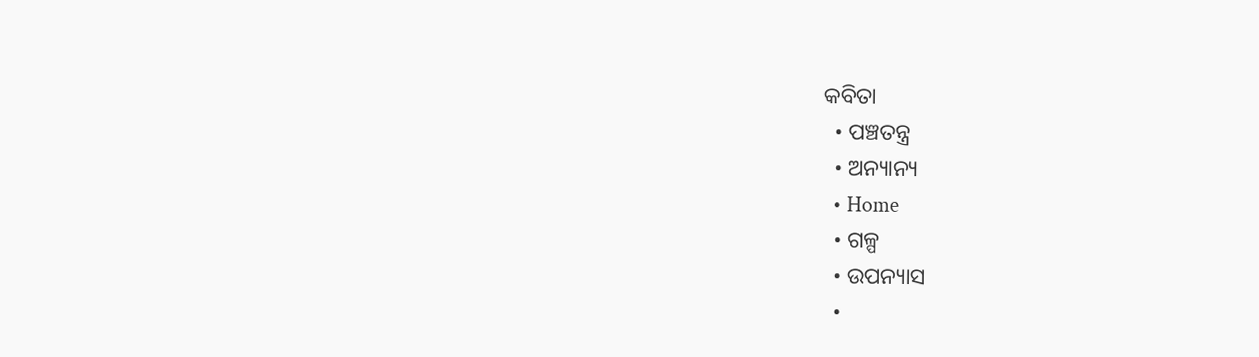କବିତା
  • ପଞ୍ଚତନ୍ତ୍ର
  • ଅନ୍ୟାନ୍ୟ
  • Home
  • ଗଳ୍ପ
  • ଉପନ୍ୟାସ
  •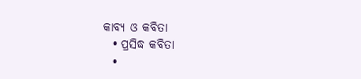କାବ୍ୟ ଓ କବିତା
  • ପ୍ରସିଦ୍ଧ କବିତା
  •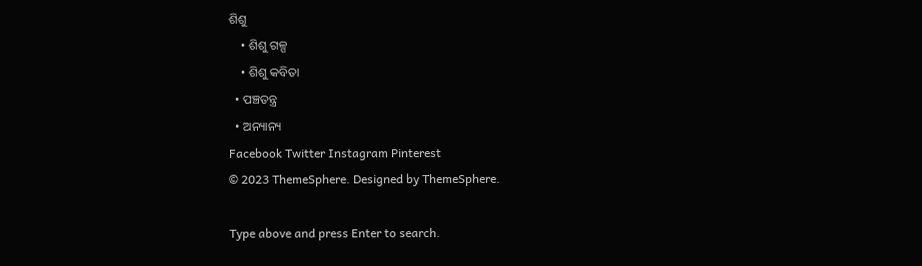ଶିଶୁ
    • ଶିଶୁ ଗଳ୍ପ
    • ଶିଶୁ କବିତା
  • ପଞ୍ଚତନ୍ତ୍ର
  • ଅନ୍ୟାନ୍ୟ
Facebook Twitter Instagram Pinterest
© 2023 ThemeSphere. Designed by ThemeSphere.

Type above and press Enter to search.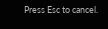Press Esc to cancel.